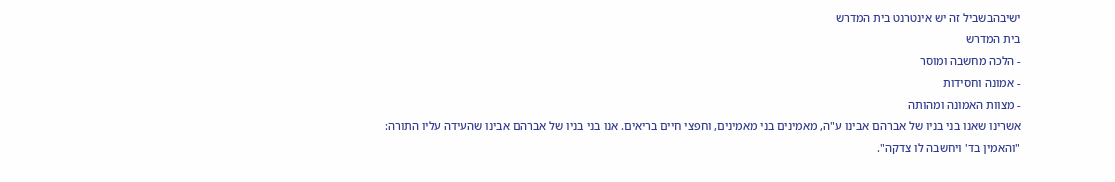ישיבהבשביל זה יש אינטרנט בית המדרש
בית המדרש
- הלכה מחשבה ומוסר
- אמונה וחסידות
- מצוות האמונה ומהותה
אשרינו שאנו בני בניו של אברהם אבינו ע"ה, מאמינים בני מאמינים, וחפצי חיים בריאים. אנו בני בניו של אברהם אבינו שהעידה עליו התורה: "והאמין בד' ויחשבה לו צדקה".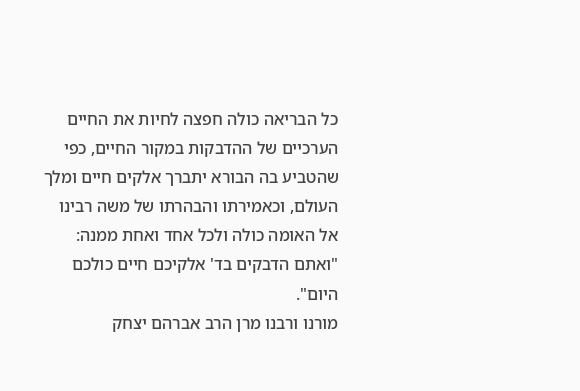כל הבריאה כולה חפצה לחיות את החיים הערכיים של ההדבקות במקור החיים, כפי שהטביע בה הבורא יתברך אלקים חיים ומלך העולם, וכאמירתו והבהרתו של משה רבינו אל האומה כולה ולכל אחד ואחת ממנה: "ואתם הדבקים בד' אלקיכם חיים כולכם היום".
מורנו ורבנו מרן הרב אברהם יצחק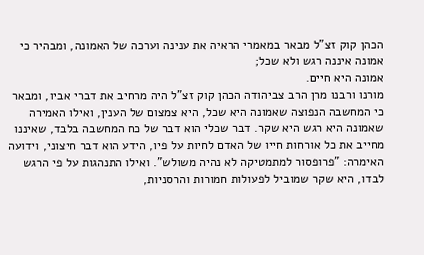הכהן קוק זצ"ל מבאר במאמרי הראיה את ענינה וערכה של האמונה, ומבהיר כי אמונה איננה רגש ולא שכל;
אמונה היא חיים.
מורנו ורבנו מרן הרב צביהודה הכהן קוק זצ"ל היה מרחיב את דברי אביו, ומבאר כי המחשבה הנפוצה שאמונה היא שכל, היא צמצום של הענין, ואילו האמירה שאמונה היא רגש היא שקר. דבר שכלי הוא דבר של כח המחשבה בלבד, שאיננו מחייב את כל אורחות חייו של האדם לחיות על פיו, הידע הוא דבר חיצוני, וידועה האימרה: "פרופסור למתמטיקה לא נהיה משולש". ואילו התנהגות על פי הרגש לבדו, היא שקר שמוביל לפעולות חמורות והרסניות,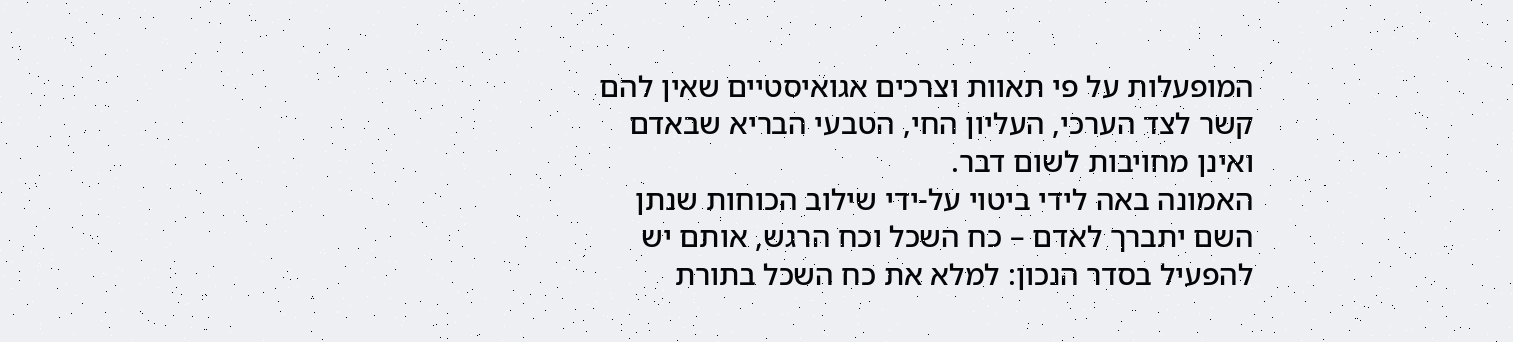המופעלות על פי תאוות וצרכים אגואיסטיים שאין להם קשר לצד הערכי, העליון החי, הטבעי הבריא שבאדם ואינן מחויבות לשום דבר.
האמונה באה לידי ביטוי על-ידי שילוב הכוחות שנתן השם יתברך לאדם – כח השכל וכח הרגש, אותם יש להפעיל בסדר הנכון: למלא את כח השכל בתורת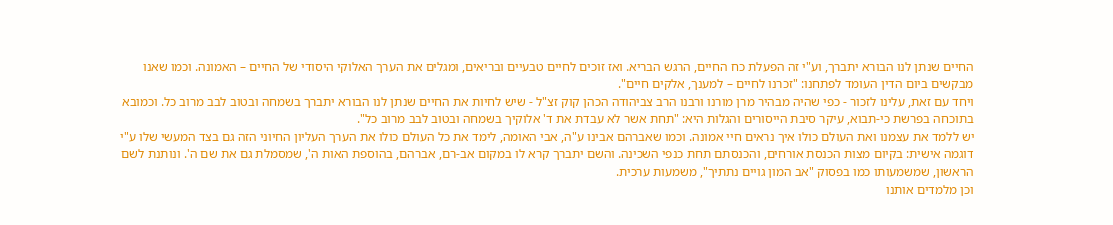החיים שנתן לנו הבורא יתברך, וע"י זה הפעלת כח החיים, הרגש הבריא. ואז זוכים לחיים טבעיים ובריאים, ומגלים את הערך האלוקי היסודי של החיים – האמונה. וכמו שאנו מבקשים ביום הדין העומד לפתחנו: "זכרנו לחיים – למענך, אלקים חיים".
ויחד עם זאת, עלינו לזכור - כפי שהיה מבהיר מרן מורנו ורבנו הרב צביהודה הכהן קוק זצ"ל - שיש לחיות את החיים שנתן לנו הבורא יתברך בשמחה ובטוב לבב מרוב כל. וכמובא בתוכחה בפרשת כי-תבוא, עיקר סיבת הייסורים והגלות היא: "תחת אשר לא עבדת את ד' אלוקיך בשמחה ובטוב לבב מרוב כל".
יש ללמד את עצמנו ואת העולם כולו איך נראים חיי אמונה. וכמו שאברהם אבינו ע"ה, אבי האומה, לימד את כל העולם כולו את הערך העליון החיוני הזה גם בצד המעשי שלו ע"י דוגמה אישית: בקיום מצות הכנסת אורחים, והכנסתם תחת כנפי השכינה. והשם יתברך קרא לו במקום אב-רם, אברהם, בהוספת האות ה', שמסמלת גם את שם ה'. ונותנת לשם הראשון, שמשמעותו כמו בפסוק "אב המון גויים נתתיך", משמעות ערכית.
וכן מלמדים אותנו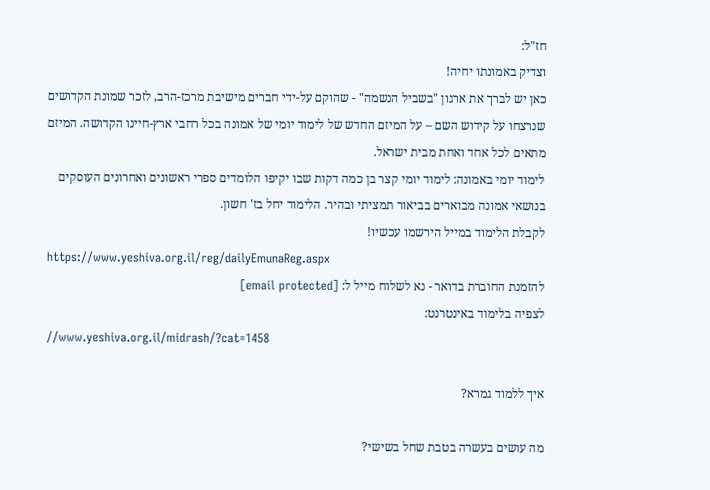חז"ל:
וצדיק באמונתו יחיה!
כאן יש לברך את ארגון "בשביל הנשמה" - שהוקם על-ידי חברים מישיבת מרכז-הרב, לזכר שמונת הקדושים שנרצחו על קידוש השם – על המיזם החדש של לימוד יומי של אמונה בכל רחבי ארץ-חיינו הקדושה. המיזם מתאים לכל אחד ואחת מבית ישראל.
לימוד יומי באמונה: לימוד יומי קצר בן כמה דקות שבו יקיפו הלומדים ספרי ראשונים ואחרונים העוסקים בנושאי אמונה מבוארים בביאור תמציתי ובהיר. הלימוד יחל בז' חשון.
לקבלת הלימוד במייל הירשמו עכשיו!
https://www.yeshiva.org.il/reg/dailyEmunaReg.aspx
להזמנת החוברת בדואר - נא לשלוח מייל ל: [email protected]
לצפיה בלימוד באינטרנט:
//www.yeshiva.org.il/midrash/?cat=1458

איך ללמוד גמרא?

מה עושים בעשרה בטבת שחל בשישי?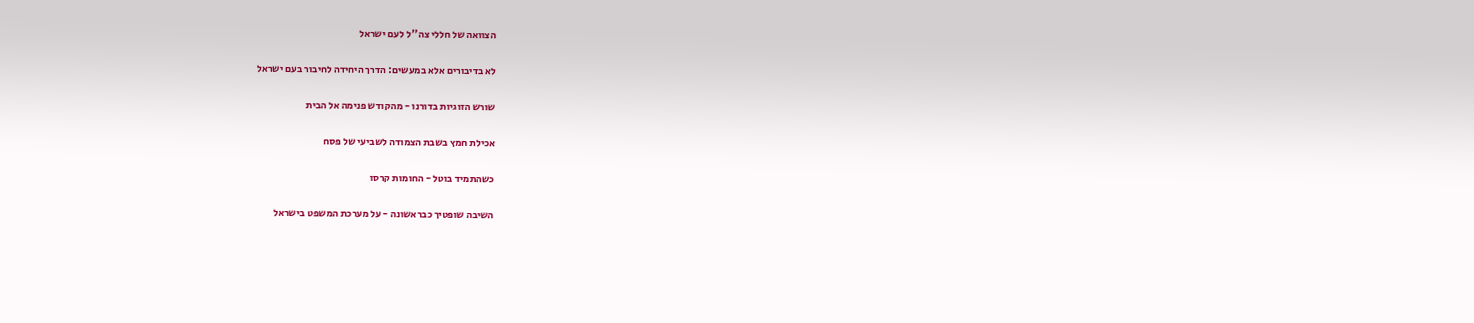הצוואה של חללי צה''ל לעם ישראל

לא בדיבורים אלא במעשים: הדרך היחידה לחיבור בעם ישראל

שורש הזוגיות בדורנו - מהקודש פנימה אל הבית

אכילת חמץ בשבת הצמודה לשביעי של פסח

כשהתמיד בוטל - החומות קרסו

השיבה שופטיך כבראשונה - על מערכת המשפט בישראל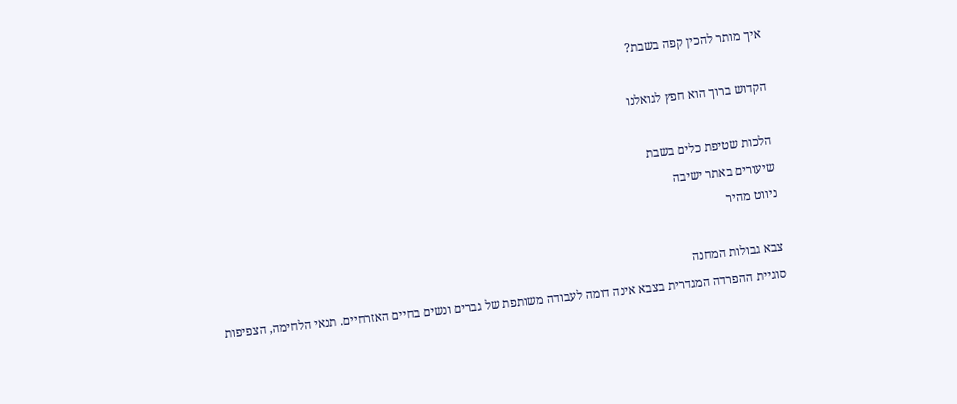איך מותר להכין קפה בשבת?

הקדוש ברוך הוא חפץ לגואלנו

הלכות שטיפת כלים בשבת
שיעורים באתר ישיבה
ניווט מהיר

צבא גבולות המחנה
סוגיית ההפרדה המגדרית בצבא אינה דומה לעבודה משותפת של גברים ונשים בחיים האזרחיים. תנאי הלחימה, הצפיפות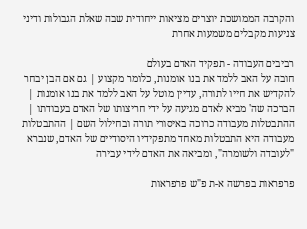והקרבה הממושכת יוצרים מציאות ייחודית שבה שאלת הגבולות ודיני צניעות מקבלים משמעות אחרת

רביבים העבודה - תפקיד האדם בעולם
חובה על האב ללמד את בנו אומנות, כלומר מקצוע | גם אם הבן יבחר להקדיש את חייו לתורה, עדיין מוטל על האב ללמד את בנו אומנות | הברכה שה' מביא לאדם מגיעה על ידי חריצותו של האדם בעבודתו | ההתבטלות מעבודה כרוכה באיסורי תורה ובחילול השם | ההתבטלות מעבודה היא התבטלות מאחד מתפקידיו היסודיים של האדם, שנברא "לעובדה ולשומרה", ומביאה את האדם לידי עבירה

פרפראות בפרשה א-ת פ"ש פרפראות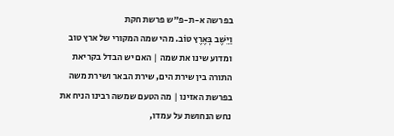בפרשה א-ת-פ"ש פרשת חקת
וַיֵּשֶׁב בְּאֶרֶץ טוֹב. מהי שמה המקורי של ארץ טוב ומדוע שינו את שמה | האם יש הבדל בקריאת התורה בין שירת הים, שירת הבאר ושירת משה בפרשת האזינו | מה הטעם שמשה רבינו הניח את נחש הנחושת על עמדו,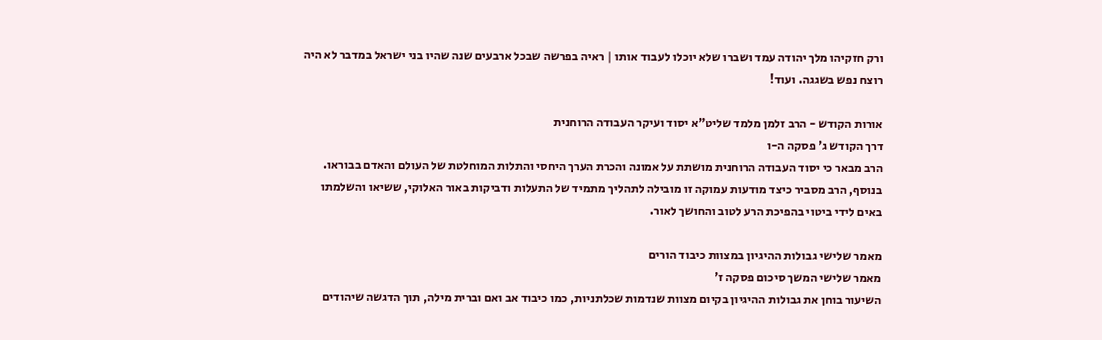ורק חזקיהו מלך יהודה עמד ושברו שלא יוכלו לעבוד אותו | ראיה בפרשה שבכל ארבעים שנה שהיו בני ישראל במדבר לא היה רוצח נפש בשגגה. ועוד!

אורות הקודש - הרב זלמן מלמד שליט"א יסוד ועיקר העבודה הרוחנית
דרך הקודש ג' פסקה ה-ו
הרב מבאר כי יסוד העבודה הרוחנית מושתת על אמונה והכרת הערך היחסי והתלות המוחלטת של העולם והאדם בבוראו. בנוסף, הרב מסביר כיצד מודעות עמוקה זו מובילה לתהליך מתמיד של התעלות ודביקות באור האלוקי, ששיאו והשלמתו באים לידי ביטוי בהפיכת הרע לטוב והחושך לאור.

מאמר שלישי גבולות ההיגיון במצוות כיבוד הורים
מאמר שלישי המשך סיכום פסקה ז'
השיעור בוחן את גבולות ההיגיון בקיום מצוות שנדמות שכלתניות, כמו כיבוד אב ואם וברית מילה, תוך הדגשה שיהודים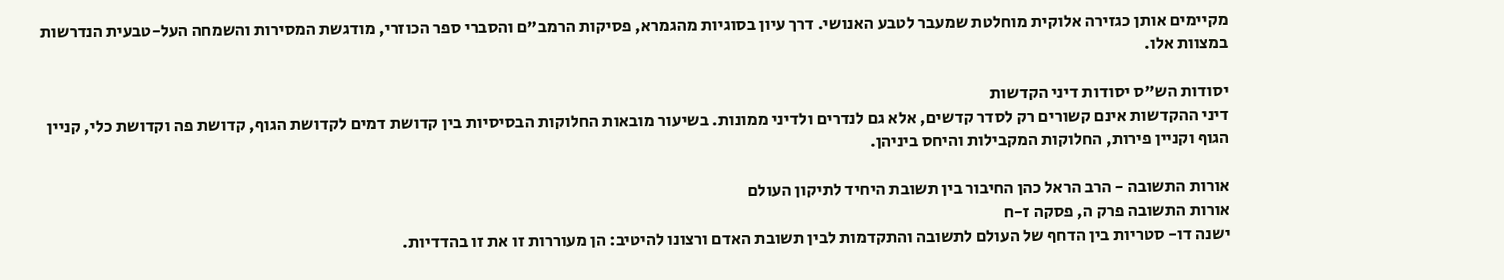מקיימים אותן כגזירה אלוקית מוחלטת שמעבר לטבע האנושי. דרך עיון בסוגיות מהגמרא, פסיקות הרמב"ם והסברי ספר הכוזרי, מודגשת המסירות והשמחה העל-טבעית הנדרשות במצוות אלו.

יסודות הש"ס יסודות דיני הקדשות
דיני ההקדשות אינם קשורים רק לסדר קדשים, אלא גם לנדרים ולדיני ממונות. בשיעור מובאות החלוקות הבסיסיות בין קדושת דמים לקדושת הגוף, קדושת פה וקדושת כלי, קניין הגוף וקניין פירות, החלוקות המקבילות והיחס ביניהן.

אורות התשובה - הרב הראל כהן החיבור בין תשובת היחיד לתיקון העולם
אורות התשובה פרק ה, פסקה ז-ח
ישנה דו- סטריות בין הדחף של העולם לתשובה והתקדמות לבין תשובת האדם ורצונו להיטיב: הן מעוררות זו את זו בהדדיות.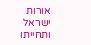אורות ישראל ותחייתו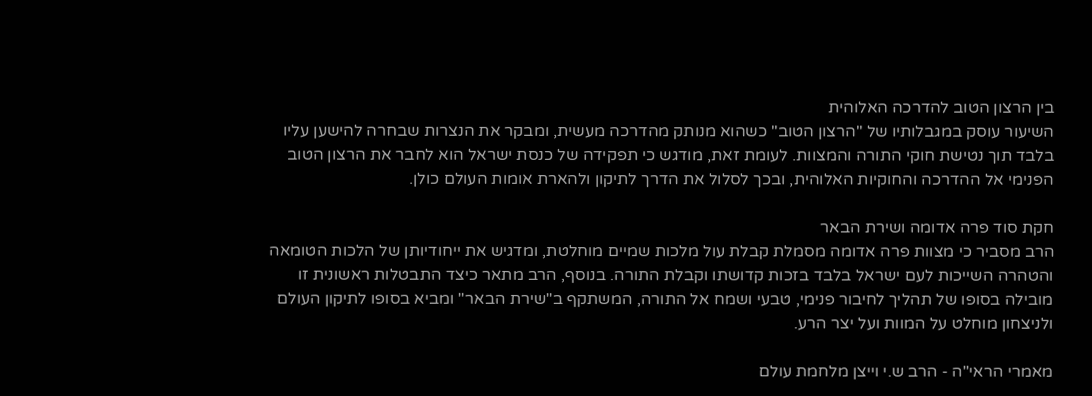בין הרצון הטוב להדרכה האלוהית
השיעור עוסק במגבלותיו של "הרצון הטוב" כשהוא מנותק מהדרכה מעשית, ומבקר את הנצרות שבחרה להישען עליו בלבד תוך נטישת חוקי התורה והמצוות. לעומת זאת, מודגש כי תפקידה של כנסת ישראל הוא לחבר את הרצון הטוב הפנימי אל ההדרכה והחוקיות האלוהית, ובכך לסלול את הדרך לתיקון ולהארת אומות העולם כולן.

חקת סוד פרה אדומה ושירת הבאר
הרב מסביר כי מצוות פרה אדומה מסמלת קבלת עול מלכות שמיים מוחלטת, ומדגיש את ייחודיותן של הלכות הטומאה והטהרה השייכות לעם ישראל בלבד בזכות קדושתו וקבלת התורה. בנוסף, הרב מתאר כיצד התבטלות ראשונית זו מובילה בסופו של תהליך לחיבור פנימי, טבעי ושמח אל התורה, המשתקף ב"שירת הבאר" ומביא בסופו לתיקון העולם ולניצחון מוחלט על המוות ועל יצר הרע.

מאמרי הראי"ה - הרב ש.י וייצן מלחמת עולם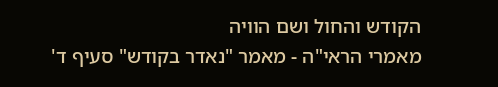הקודש והחול ושם הוויה
מאמרי הראי"ה - מאמר "נאדר בקודש" סעיף ד'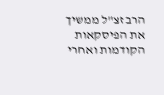הרב זצ"ל ממשיך את הפיסקאות הקודמות ואחרי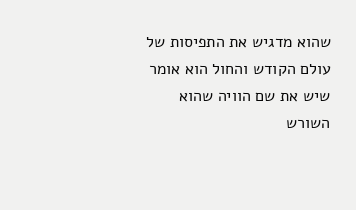שהוא מדגיש את התפיסות של עולם הקודש והחול הוא אומר שיש את שם הוויה שהוא השורש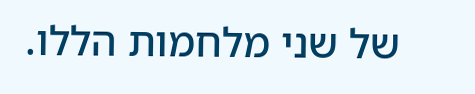של שני מלחמות הללו.